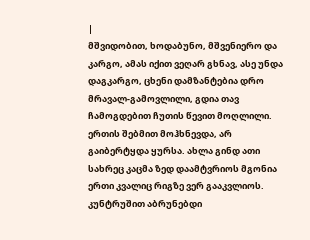|
მშვიდობით, ხოდაბუნო, მშვენიერო და კარგო, ამას იქით ვეღარ გხნავ, ასე უნდა დაგკარგო, ცხენი დამზანტებია დრო მრავალ-გამოვლილი, გდია თავ ჩამოგდებით ჩუთის წევით მოღლილი.
ერთის შებმით მოჰხნევდა, არ გაიბერტყდა ყურსა. ახლა გინდ ათი სახრეც კაცმა ზედ დაამტვრიოს მგონია ერთი კვალიც რიგზე ვერ გააკვლიოს.
კუნტრუშით აბრუნებდი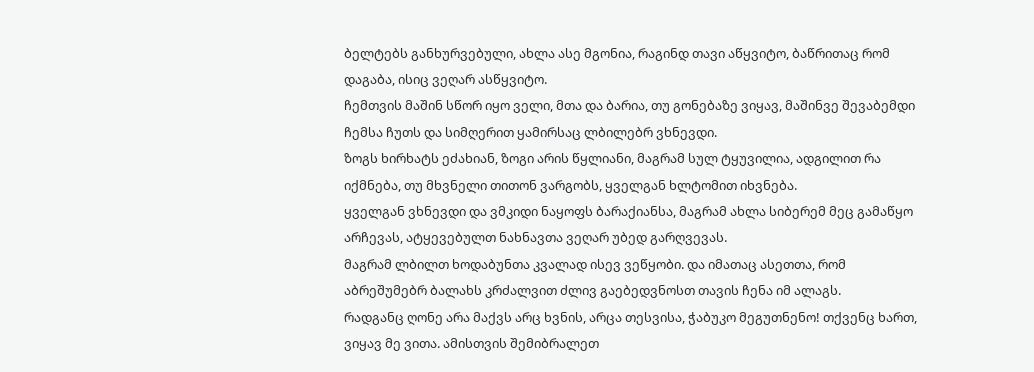ბელტებს განხურვებული, ახლა ასე მგონია, რაგინდ თავი აწყვიტო, ბაწრითაც რომ დაგაბა, ისიც ვეღარ ასწყვიტო.
ჩემთვის მაშინ სწორ იყო ველი, მთა და ბარია, თუ გონებაზე ვიყავ, მაშინვე შევაბემდი ჩემსა ჩუთს და სიმღერით ყამირსაც ლბილებრ ვხნევდი.
ზოგს ხირხატს ეძახიან, ზოგი არის წყლიანი, მაგრამ სულ ტყუვილია, ადგილით რა იქმნება, თუ მხვნელი თითონ ვარგობს, ყველგან ხლტომით იხვნება.
ყველგან ვხნევდი და ვმკიდი ნაყოფს ბარაქიანსა, მაგრამ ახლა სიბერემ მეც გამაწყო არჩევას, ატყევებულთ ნახნავთა ვეღარ უბედ გარღვევას.
მაგრამ ლბილთ ხოდაბუნთა კვალად ისევ ვეწყობი. და იმათაც ასეთთა, რომ აბრეშუმებრ ბალახს კრძალვით ძლივ გაებედვნოსთ თავის ჩენა იმ ალაგს.
რადგანც ღონე არა მაქვს არც ხვნის, არცა თესვისა, ჭაბუკო მეგუთნენო! თქვენც ხართ, ვიყავ მე ვითა. ამისთვის შემიბრალეთ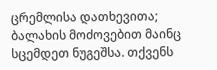ცრემლისა დათხევითა;
ბალახის მოძოვებით მაინც სცემდეთ ნუგეშსა. თქვენს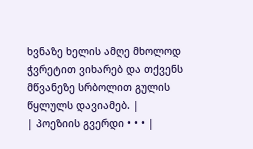ხვნაზე ხელის ამღე მხოლოდ ჭვრეტით ვიხარებ და თქვენს მწვანეზე სრბოლით გულის წყლულს დავიამებ. |
| პოეზიის გვერდი • • • |